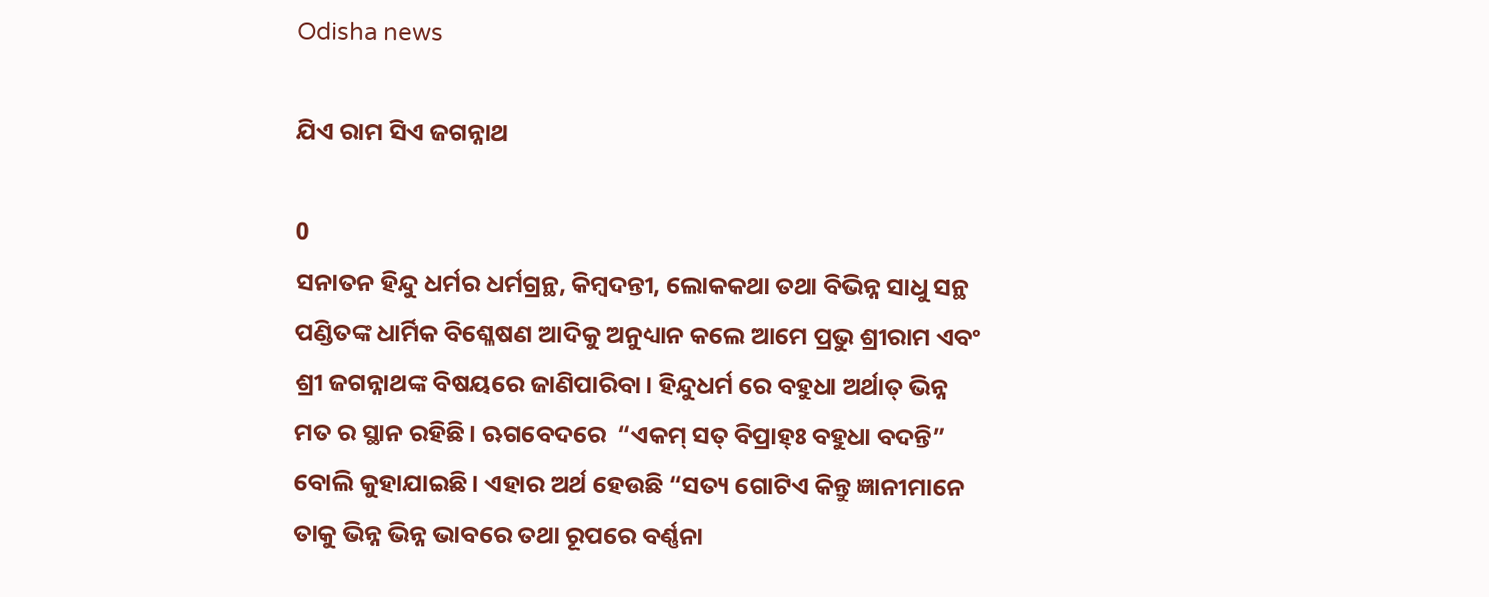Odisha news

ଯିଏ ରାମ ସିଏ ଜଗନ୍ନାଥ

0
ସନାତନ ହିନ୍ଦୁ ଧର୍ମର ଧର୍ମଗ୍ରନ୍ଥ, କିମ୍ବଦନ୍ତୀ, ଲୋକକଥା ତଥା ବିଭିନ୍ନ ସାଧୁ ସନ୍ଥ ପଣ୍ଡିତଙ୍କ ଧାର୍ମିକ ବିଶ୍ଳେଷଣ ଆଦିକୁ ଅନୁଧ୍ୟାନ କଲେ ଆମେ ପ୍ରଭୁ ଶ୍ରୀରାମ ଏବଂ ଶ୍ରୀ ଜଗନ୍ନାଥଙ୍କ ବିଷୟରେ ଜାଣିପାରିବା। ହିନ୍ଦୁଧର୍ମ ରେ ବହୁଧା ଅର୍ଥାତ୍ ଭିନ୍ନ ମତ ର ସ୍ଥାନ ରହିଛି। ଋଗବେଦରେ  “ଏକମ୍ ସତ୍ ବିପ୍ରାହ୍ଃ ବହୁଧା ବଦନ୍ତି” ବୋଲି କୁହାଯାଇଛି। ଏହାର ଅର୍ଥ ହେଉଛି “ସତ୍ୟ ଗୋଟିଏ କିନ୍ତୁ ଜ୍ଞାନୀମାନେ ତାକୁ ଭିନ୍ନ ଭିନ୍ନ ଭାବରେ ତଥା ରୂପରେ ବର୍ଣ୍ଣନା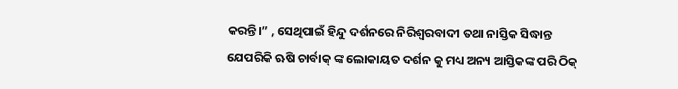କରନ୍ତି।” , ସେଥିପାଇଁ ହିନ୍ଦୁ ଦର୍ଶନରେ ନିରିଶ୍ୱରବାଦୀ ତଥା ନାସ୍ତିକ ସିଦ୍ଧାନ୍ତ ଯେପରିକି ଋଷି ଚାର୍ବାକ୍ ଙ୍କ ଲୋକାୟତ ଦର୍ଶନ କୁ ମଧ୍ୟ ଅନ୍ୟ ଆସ୍ତିକଙ୍କ ପରି ଠିକ୍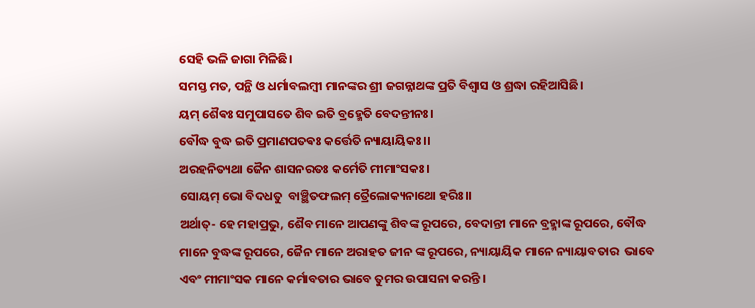ସେହି ଭଳି ଜାଗା ମିଳିଛି।
ସମସ୍ତ ମତ, ପନ୍ଥି ଓ ଧର୍ମାବଲମ୍ୱୀ ମାନଙ୍କର ଶ୍ରୀ ଜଗନ୍ନାଥଙ୍କ ପ୍ରତି ବିଶ୍ୱାସ ଓ ଶ୍ରଦ୍ଧା ରହିଆସିଛି।
ୟମ୍ ଶୈଵଃ ସମୁପାସତେ ଶିବ ଇତି ବ୍ରହ୍ମେତି ବେଦନ୍ତୀନଃ।
ବୌଦ୍ଧ ବୁଦ୍ଧ ଇତି ପ୍ରମାଣପତଵଃ କର୍ତ୍ତେତି ନ୍ୟାୟାୟିକଃ।।
ଅରହନିତ୍ୟଥା ଜୈନ ଶାସନରତଃ କର୍ମେତି ମୀମାଂସକଃ।
ସୋୟମ୍ ଭୋ ବିଦଧତୁ  ବାଞ୍ଛିତଫଲମ୍ ତ୍ରୈଲୋକ୍ୟନାଥୋ ହରିଃ।।
ଅର୍ଥାତ୍- ହେ ମହାପ୍ରଭୁ, ଶୈବ ମାନେ ଆପଣଙ୍କୁ ଶିବଙ୍କ ରୂପରେ, ବେଦାନ୍ତୀ ମାନେ ବ୍ରହ୍ମାଙ୍କ ରୂପରେ, ବୌଦ୍ଧ ମାନେ ବୁଦ୍ଧଙ୍କ ରୂପରେ, ଜୈନ ମାନେ ଅରାହତ ଜୀନ ଙ୍କ ରୂପରେ, ନ୍ୟାୟାୟିକ ମାନେ ନ୍ୟାୟାବତାର  ଭାବେ ଏବଂ ମୀମାଂସକ ମାନେ କର୍ମାବତାର ଭାବେ ତୁମର ଉପାସନା କରନ୍ତି ।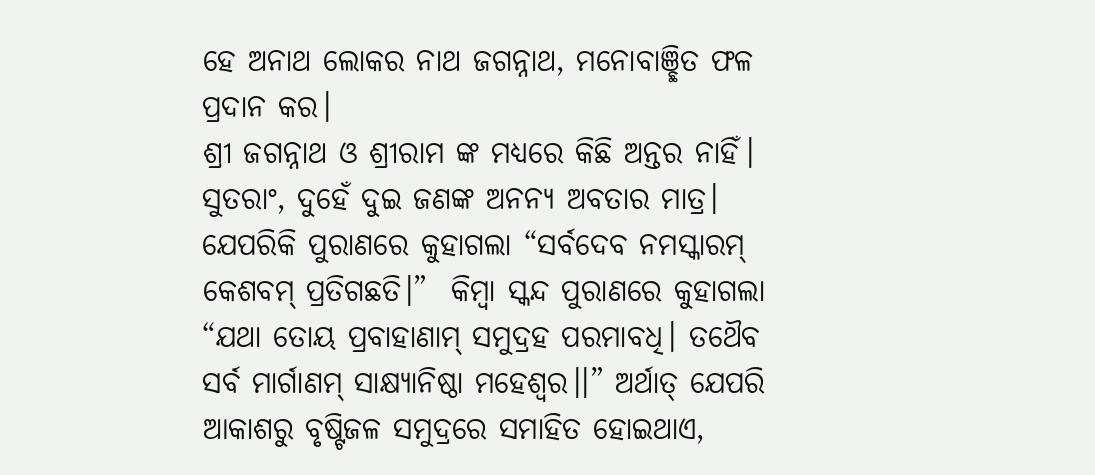ହେ ଅନାଥ ଲୋକର ନାଥ ଜଗନ୍ନାଥ, ମନୋବାଞ୍ଛିତ ଫଳ ପ୍ରଦାନ କର।
ଶ୍ରୀ ଜଗନ୍ନାଥ ଓ ଶ୍ରୀରାମ ଙ୍କ ମଧ୍ୟରେ କିଛି ଅନ୍ତର ନାହିଁ। ସୁତରାଂ, ଦୁହେଁ ଦୁଇ ଜଣଙ୍କ ଅନନ୍ୟ ଅବତାର ମାତ୍ର। ଯେପରିକି ପୁରାଣରେ କୁହାଗଲା “ସର୍ବଦେବ ନମସ୍କାରମ୍ କେଶବମ୍ ପ୍ରତିଗଛତି।”  କିମ୍ବା ସ୍କନ୍ଦ ପୁରାଣରେ କୁହାଗଲା “ଯଥା ତୋୟ ପ୍ରବାହାଣାମ୍ ସମୁଦ୍ରହ ପରମାବଧି। ତଥୈବ ସର୍ବ ମାର୍ଗାଣମ୍ ସାକ୍ଷ୍ୟାନିଷ୍ଠା ମହେଶ୍ୱର।।” ଅର୍ଥାତ୍ ଯେପରି ଆକାଶରୁ ବୃଷ୍ଟିଜଳ ସମୁଦ୍ରରେ ସମାହିତ ହୋଇଥାଏ,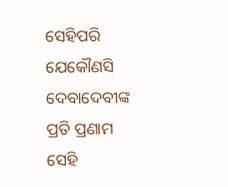ସେହିପରି ଯେକୌଣସି ଦେବାଦେବୀଙ୍କ ପ୍ରତି ପ୍ରଣାମ ସେହି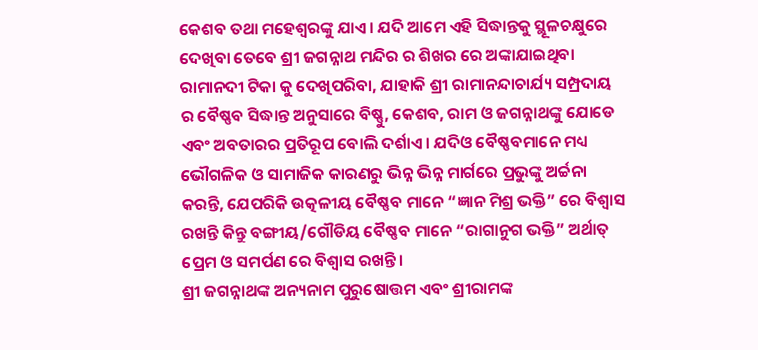କେଶବ ତଥା ମହେଶ୍ୱରଙ୍କୁ ଯାଏ। ଯଦି ଆମେ ଏହି ସିଦ୍ଧାନ୍ତକୁ ସ୍ଥୂଳଚକ୍ଷୁରେ ଦେଖିବା ତେବେ ଶ୍ରୀ ଜଗନ୍ନାଥ ମନ୍ଦିର ର ଶିଖର ରେ ଅଙ୍କାଯାଇଥିବା ରାମାନଦୀ ଟିକା କୁ ଦେଖିପରିବା, ଯାହାକି ଶ୍ରୀ ରାମାନନ୍ଦାଚାର୍ଯ୍ୟ ସମ୍ପ୍ରଦାୟ ର ବୈଷ୍ଣବ ସିଦ୍ଧାନ୍ତ ଅନୁସାରେ ବିଷ୍ଣୁ, କେଶବ, ରାମ ଓ ଜଗନ୍ନାଥଙ୍କୁ ଯୋଡେ ଏବଂ ଅବତାରର ପ୍ରତିରୂପ ବୋଲି ଦର୍ଶାଏ। ଯଦିଓ ବୈଷ୍ଣବମାନେ ମଧ୍ୟ ଭୌଗଳିକ ଓ ସାମାଜିକ କାରଣରୁ ଭିନ୍ନ ଭିନ୍ନ ମାର୍ଗରେ ପ୍ରଭୁଙ୍କୁ ଅର୍ଚ୍ଚନା କରନ୍ତି, ଯେପରିକି ଉତ୍କଳୀୟ ବୈଷ୍ଣବ ମାନେ “ଜ୍ଞାନ ମିଶ୍ର ଭକ୍ତି” ରେ ବିଶ୍ୱାସ ରଖନ୍ତି କିନ୍ତୁ ବଙ୍ଗୀୟ/ଗୌଡିୟ ବୈଷ୍ଣବ ମାନେ “ରାଗାନୁଗ ଭକ୍ତି” ଅର୍ଥାତ୍ ପ୍ରେମ ଓ ସମର୍ପଣ ରେ ବିଶ୍ୱାସ ରଖନ୍ତି।
ଶ୍ରୀ ଜଗନ୍ନାଥଙ୍କ ଅନ୍ୟନାମ ପୁରୁଷୋତ୍ତମ ଏବଂ ଶ୍ରୀରାମଙ୍କ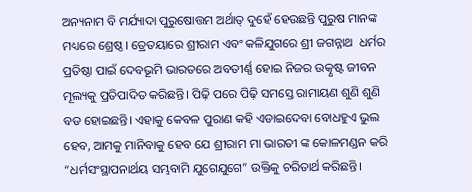ଅନ୍ୟନାମ ବି ମର୍ଯ୍ୟାଦା ପୁରୁଷୋତ୍ତମ ଅର୍ଥାତ୍ ଦୁହେଁ ହେଉଛନ୍ତି ପୁରୁଷ ମାନଙ୍କ ମଧ୍ୟରେ ଶ୍ରେଷ୍ଠ। ତ୍ରେତୟାରେ ଶ୍ରୀରାମ ଏବଂ କଳିଯୁଗରେ ଶ୍ରୀ ଜଗନ୍ନାଥ  ଧର୍ମର ପ୍ରତିଷ୍ଠା ପାଇଁ ଦେବଭୂମି ଭାରତରେ ଅବତୀର୍ଣ୍ଣ ହୋଇ ନିଜର ଉତ୍କୃଷ୍ଟ ଜୀବନ ମୂଲ୍ୟକୁ ପ୍ରତିପାଦିତ କରିଛନ୍ତି। ପିଢ଼ି ପରେ ପିଢ଼ି ସମସ୍ତେ ରାମାୟଣ ଶୁଣି ଶୁଣି ବଡ ହୋଇଛନ୍ତି। ଏହାକୁ କେବଳ ପୁରାଣ କହି ଏଡାଇଦେବା ବୋଧହୁଏ ଭୁଲ ହେବ, ଆମକୁ ମାନିବାକୁ ହେବ ଯେ ଶ୍ରୀରାମ ମା ଭାରତୀ ଙ୍କ କୋଳମଣ୍ଡନ କରି  “ଧର୍ମସଂସ୍ଥାପନାର୍ଥୟ ସମ୍ଭବାମି ଯୁଗେଯୁଗେ” ଉକ୍ତିକୁ ଚରିତାର୍ଥ କରିଛନ୍ତି।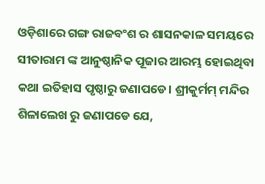ଓଡ଼ିଶାରେ ଗଙ୍ଗ ରାଜବଂଶ ର ଶାସନକାଳ ସମୟରେ ସୀତାରାମ ଙ୍କ ଆନୁଷ୍ଠାନିକ ପୂଜାର ଆରମ୍ଭ ହୋଇଥିବା କଥା ଇତିହାସ ପୃଷ୍ଠାରୁ ଜଣାପଡେ। ଶ୍ରୀକୁର୍ମମ୍ ମନ୍ଦିର ଶିଳାଲେଖ ରୁ ଜଣାପଡେ ଯେ,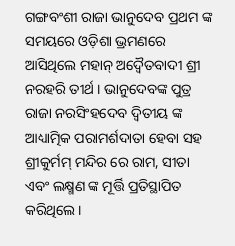ଗଙ୍ଗବଂଶୀ ରାଜା ଭାନୁଦେବ ପ୍ରଥମ ଙ୍କ ସମୟରେ ଓଡ଼ିଶା ଭ୍ରମଣରେ ଆସିଥିଲେ ମହାନ୍ ଅଦ୍ଵୈତବାଦୀ ଶ୍ରୀ ନରହରି ତୀର୍ଥ । ଭାନୁଦେବଙ୍କ ପୁତ୍ର ରାଜା ନରସିଂହଦେବ ଦ୍ଵିତୀୟ ଙ୍କ ଆଧ୍ୟାତ୍ମିକ ପରାମର୍ଶଦାତା ହେବା ସହ ଶ୍ରୀକୁର୍ମମ୍ ମନ୍ଦିର ରେ ରାମ, ସୀତା ଏବଂ ଲକ୍ଷ୍ମଣ ଙ୍କ ମୂର୍ତ୍ତି ପ୍ରତିସ୍ଥାପିତ କରିଥିଲେ।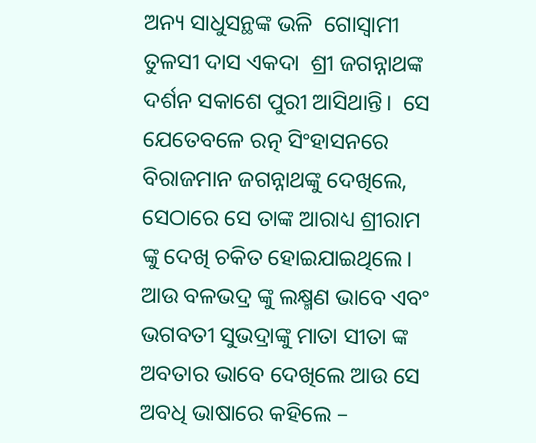ଅନ୍ୟ ସାଧୁସନ୍ଥଙ୍କ ଭଳି  ଗୋସ୍ୱାମୀ ତୁଳସୀ ଦାସ ଏକଦା  ଶ୍ରୀ ଜଗନ୍ନାଥଙ୍କ ଦର୍ଶନ ସକାଶେ ପୁରୀ ଆସିଥାନ୍ତି।  ସେ ଯେତେବଳେ ରତ୍ନ ସିଂହାସନରେ ବିରାଜମାନ ଜଗନ୍ନାଥଙ୍କୁ ଦେଖିଲେ, ସେଠାରେ ସେ ତାଙ୍କ ଆରାଧ୍ୟ ଶ୍ରୀରାମ ଙ୍କୁ ଦେଖି ଚକିତ ହୋଇଯାଇଥିଲେ। ଆଉ ବଳଭଦ୍ର ଙ୍କୁ ଲକ୍ଷ୍ମଣ ଭାବେ ଏବଂ ଭଗବତୀ ସୁଭଦ୍ରାଙ୍କୁ ମାତା ସୀତା ଙ୍କ ଅବତାର ଭାବେ ଦେଖିଲେ ଆଉ ସେ ଅବଧି ଭାଷାରେ କହିଲେ –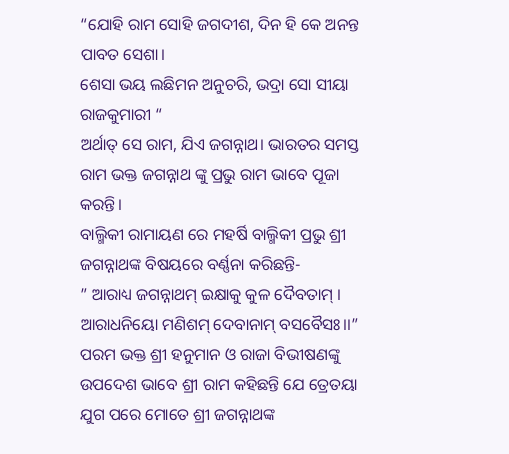“ଯୋହି ରାମ ସୋହି ଜଗଦୀଶ, ଦିନ ହି କେ ଅନନ୍ତ ପାବତ ସେଶା।
ଶେସା ଭୟ ଲଛିମନ ଅନୁଚରି, ଭଦ୍ରା ସୋ ସୀୟା ରାଜକୁମାରୀ “
ଅର୍ଥାତ୍ ସେ ରାମ, ଯିଏ ଜଗନ୍ନାଥ। ଭାରତର ସମସ୍ତ ରାମ ଭକ୍ତ ଜଗନ୍ନାଥ ଙ୍କୁ ପ୍ରଭୁ ରାମ ଭାବେ ପୂଜା କରନ୍ତି।
ବାଲ୍ମିକୀ ରାମାୟଣ ରେ ମହର୍ଷି ବାଲ୍ମିକୀ ପ୍ରଭୁ ଶ୍ରୀ ଜଗନ୍ନାଥଙ୍କ ବିଷୟରେ ବର୍ଣ୍ଣନା କରିଛନ୍ତି-
” ଆରାଧ୍ୟ ଜଗନ୍ନାଥମ୍ ଇକ୍ଷାକୁ କୁଳ ଦୈବତାମ୍ ।
ଆରାଧନିୟୋ ମଣିଶମ୍ ଦେବାନାମ୍ ବସବୈସଃ।।”
ପରମ ଭକ୍ତ ଶ୍ରୀ ହନୁମାନ ଓ ରାଜା ବିଭୀଷଣଙ୍କୁ ଉପଦେଶ ଭାବେ ଶ୍ରୀ ରାମ କହିଛନ୍ତି ଯେ ତ୍ରେତୟା ଯୁଗ ପରେ ମୋତେ ଶ୍ରୀ ଜଗନ୍ନାଥଙ୍କ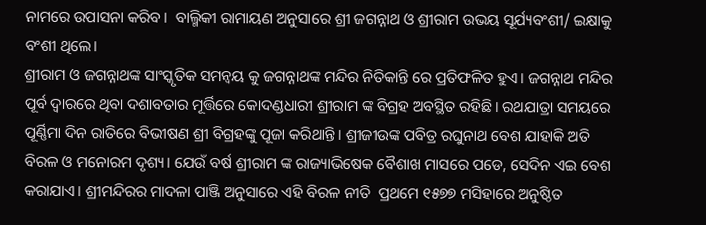ନାମରେ ଉପାସନା କରିବ।  ବାଲ୍ମିକୀ ରାମାୟଣ ଅନୁସାରେ ଶ୍ରୀ ଜଗନ୍ନାଥ ଓ ଶ୍ରୀରାମ ଉଭୟ ସୂର୍ଯ୍ୟବଂଶୀ/ ଇକ୍ଷାକୁ ବଂଶୀ ଥିଲେ।
ଶ୍ରୀରାମ ଓ ଜଗନ୍ନାଥଙ୍କ ସାଂସ୍କୃତିକ ସମନ୍ଵୟ କୁ ଜଗନ୍ନାଥଙ୍କ ମନ୍ଦିର ନିତିକାନ୍ତି ରେ ପ୍ରତିଫଳିତ ହୁଏ। ଜଗନ୍ନାଥ ମନ୍ଦିର ପୂର୍ବ ଦ୍ଵାରରେ ଥିବା ଦଶାବତାର ମୂର୍ତ୍ତିରେ କୋଦଣ୍ଡଧାରୀ ଶ୍ରୀରାମ ଙ୍କ ବିଗ୍ରହ ଅବସ୍ଥିତ ରହିଛି। ରଥଯାତ୍ରା ସମୟରେ ପୂର୍ଣ୍ଣିମା ଦିନ ରାତିରେ ବିଭୀଷଣ ଶ୍ରୀ ବିଗ୍ରହଙ୍କୁ ପୂଜା କରିଥାନ୍ତି। ଶ୍ରୀଜୀଉଙ୍କ ପବିତ୍ର ରଘୁନାଥ ବେଶ ଯାହାକି ଅତି ବିରଳ ଓ ମନୋରମ ଦୃଶ୍ୟ। ଯେଉଁ ବର୍ଷ ଶ୍ରୀରାମ ଙ୍କ ରାଜ୍ୟାଭିଷେକ ବୈଶାଖ ମାସରେ ପଡେ, ସେଦିନ ଏଇ ବେଶ କରାଯାଏ। ଶ୍ରୀମନ୍ଦିରର ମାଦଳା ପାଞ୍ଜି ଅନୁସାରେ ଏହି ବିରଳ ନୀତି  ପ୍ରଥମେ ୧୫୭୭ ମସିହାରେ ଅନୁଷ୍ଠିତ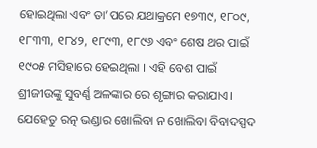ହୋଇଥିଲା ଏବଂ ତା’ପରେ ଯଥାକ୍ରମେ ୧୭୩୯, ୧୮୦୯, ୧୮୩୩, ୧୮୪୨, ୧୮୯୩, ୧୮୯୬ ଏବଂ ଶେଷ ଥର ପାଇଁ ୧୯୦୫ ମସିହାରେ ହେଇଥିଲା । ଏହି ବେଶ ପାଇଁ ଶ୍ରୀଜୀଉଙ୍କୁ ସୁବର୍ଣ୍ଣ ଅଳଙ୍କାର ରେ ଶୃଙ୍ଗାର କରାଯାଏ। ଯେହେତୁ ରତ୍ନ ଭଣ୍ଡାର ଖୋଲିବା ନ ଖୋଲିବା ବିବାଦସ୍ପଦ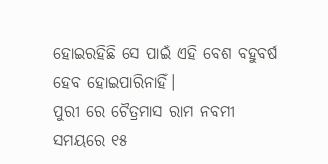ହୋଇରହିଛି ସେ ପାଇଁ ଏହି ବେଶ ବହୁବର୍ଷ ହେବ ହୋଇପାରିନାହିଁ।
ପୁରୀ ରେ ଚୈତ୍ରମାସ ରାମ ନବମୀ ସମୟରେ ୧୫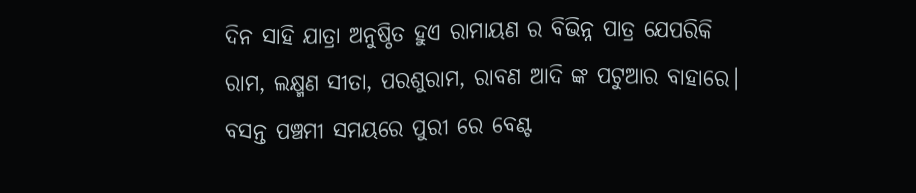ଦିନ ସାହି ଯାତ୍ରା ଅନୁଷ୍ଠିତ ହୁଏ ରାମାୟଣ ର ବିଭିନ୍ନ ପାତ୍ର ଯେପରିକି ରାମ, ଲକ୍ଷ୍ମଣ ସୀତା, ପରଶୁରାମ, ରାବଣ ଆଦି ଙ୍କ ପଟୁଆର ବାହାରେ।  ବସନ୍ତ ପଞ୍ଚମୀ ସମୟରେ ପୁରୀ ରେ ବେଣ୍ଟ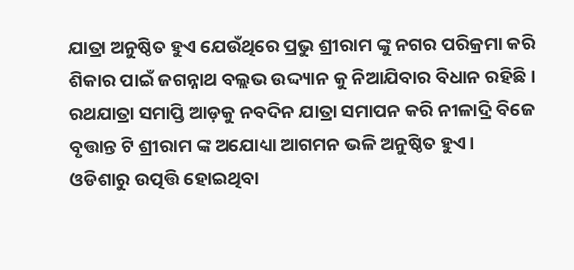ଯାତ୍ରା ଅନୁଷ୍ଠିତ ହୁଏ ଯେଉଁଥିରେ ପ୍ରଭୁ ଶ୍ରୀରାମ ଙ୍କୁ ନଗର ପରିକ୍ରମା କରି ଶିକାର ପାଇଁ ଜଗନ୍ନାଥ ବଲ୍ଲଭ ଉଦ୍ଦ୍ୟାନ କୁ ନିଆଯିବାର ବିଧାନ ରହିଛି।
ରଥଯାତ୍ରା ସମାପ୍ତି ଆଡ଼କୁ ନବଦିନ ଯାତ୍ରା ସମାପନ କରି ନୀଳାଦ୍ରି ବିଜେ ବୃତ୍ତାନ୍ତ ଟି ଶ୍ରୀରାମ ଙ୍କ ଅଯୋଧ୍ୟା ଆଗମନ ଭଳି ଅନୁଷ୍ଠିତ ହୁଏ।
ଓଡିଶାରୁ ଉତ୍ପତ୍ତି ହୋଇଥିବା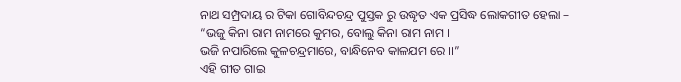ନାଥ ସମ୍ପ୍ରଦାୟ ର ଟିକା ଗୋବିନ୍ଦଚନ୍ଦ୍ର ପୁସ୍ତକ ରୁ ଉଦ୍ଧୃତ ଏକ ପ୍ରସିଦ୍ଧ ଲୋକଗୀତ ହେଲା –
“ଭଜୁ କିନା ରାମ ନାମରେ କୁମର, ବୋଲୁ କିନା ରାମ ନାମ ।
ଭଜି ନପାରିଲେ କୁଳଚନ୍ଦ୍ରମାରେ, ବାନ୍ଧିନେବ କାଳଯମ ରେ ।।”
ଏହି ଗୀତ ଗାଇ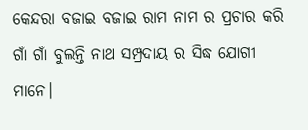କେନ୍ଦରା ବଜାଇ ବଜାଇ ରାମ ନାମ ର ପ୍ରଚାର କରି ଗାଁ ଗାଁ ବୁଲନ୍ତି ନାଥ ସମ୍ପ୍ରଦାୟ ର ସିଦ୍ଧ ଯୋଗୀ ମାନେ।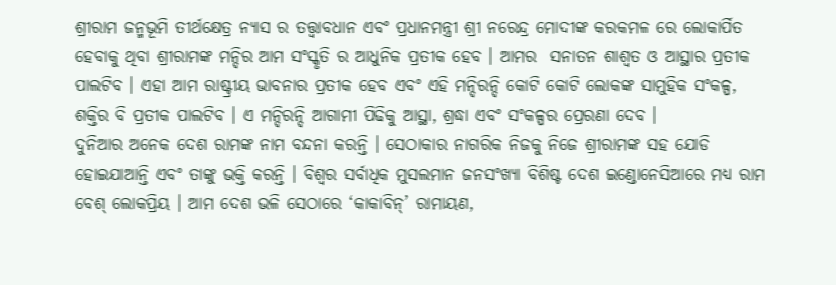ଶ୍ରୀରାମ ଜନ୍ମଭୂମି ତୀର୍ଥକ୍ଷେତ୍ର ନ୍ୟାସ ର ତତ୍ତ୍ଵାବଧାନ ଏବଂ ପ୍ରଧାନମନ୍ତ୍ରୀ ଶ୍ରୀ ନରେନ୍ଦ୍ର ମୋଦୀଙ୍କ କରକମଳ ରେ ଲୋକାର୍ପିତ ହେବାକୁ ଥିବା ଶ୍ରୀରାମଙ୍କ ମନ୍ଦିର ଆମ ସଂସ୍କୃତି ର ଆଧୁନିକ ପ୍ରତୀକ ହେବ । ଆମର  ସନାତନ ଶାଶ୍ୱତ ଓ ଆସ୍ଥାର ପ୍ରତୀକ ପାଲଟିବ । ଏହା ଆମ ରାଷ୍ଟ୍ରୀୟ ଭାବନାର ପ୍ରତୀକ ହେବ ଏବଂ ଏହି ମନ୍ଦିରନ୍ଦି କୋଟି କୋଟି ଲୋକଙ୍କ ସାମୁହିକ ସଂକଳ୍ପ, ଶକ୍ତିର ବି ପ୍ରତୀକ ପାଲଟିବ । ଏ ମନ୍ଦିରନ୍ଦି ଆଗାମୀ ପିଢିକୁ ଆସ୍ଥା, ଶ୍ରଦ୍ଧା ଏବଂ ସଂକଳ୍ପର ପ୍ରେରଣା ଦେବ ।
ଦୁନିଆର ଅନେକ ଦେଶ ରାମଙ୍କ ନାମ ବନ୍ଦନା କରନ୍ତି । ସେଠାକାର ନାଗରିକ ନିଜକୁ ନିଜେ ଶ୍ରୀରାମଙ୍କ ସହ ଯୋଡି ହୋଇଯାଆନ୍ତି ଏବଂ ତାଙ୍କୁ ଭକ୍ତି କରନ୍ତି । ବିଶ୍ୱର ସର୍ବାଧିକ ମୁସଲମାନ ଜନସଂଖ୍ୟା ବିଶିଷ୍ଟ ଦେଶ ଇଣ୍ଡୋନେସିଆରେ ମଧ୍ୟ ରାମ ବେଶ୍ ଲୋକପ୍ରିୟ । ଆମ ଦେଶ ଭଳି ସେଠାରେ ‘କାକାବିନ୍’ ରାମାୟଣ,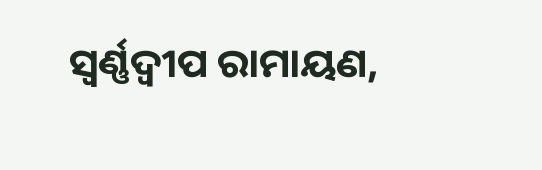ସ୍ୱର୍ଣ୍ଣଦ୍ୱୀପ ରାମାୟଣ,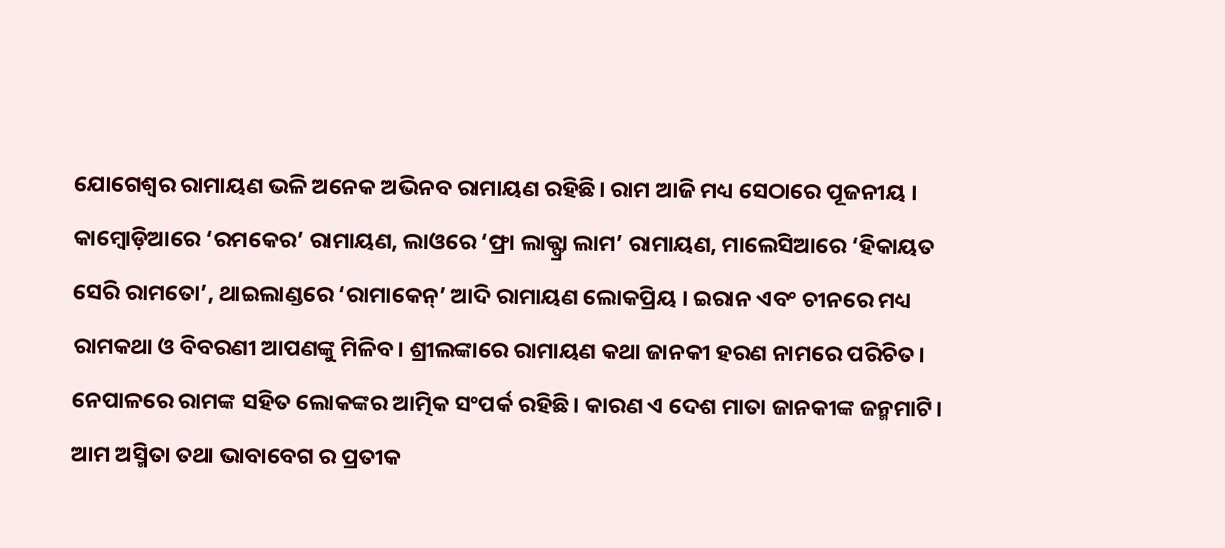ଯୋଗେଶ୍ୱର ରାମାୟଣ ଭଳି ଅନେକ ଅଭିନବ ରାମାୟଣ ରହିଛି। ରାମ ଆଜି ମଧ୍ୟ ସେଠାରେ ପୂଜନୀୟ । କାମ୍ବୋଡ଼ିଆରେ ‘ରମକେର’ ରାମାୟଣ, ଲାଓରେ ‘ଫ୍ରା ଲାକ୍ଫ୍ରା ଲାମ’ ରାମାୟଣ, ମାଲେସିଆରେ ‘ହିକାୟତ ସେରି ରାମତୋ’, ଥାଇଲାଣ୍ଡରେ ‘ରାମାକେନ୍’ ଆଦି ରାମାୟଣ ଲୋକପ୍ରିୟ । ଇରାନ ଏବଂ ଚୀନରେ ମଧ୍ୟ ରାମକଥା ଓ ବିବରଣୀ ଆପଣଙ୍କୁ ମିଳିବ। ଶ୍ରୀଲଙ୍କାରେ ରାମାୟଣ କଥା ଜାନକୀ ହରଣ ନାମରେ ପରିଚିତ। ନେପାଳରେ ରାମଙ୍କ ସହିତ ଲୋକଙ୍କର ଆତ୍ମିକ ସଂପର୍କ ରହିଛି। କାରଣ ଏ ଦେଶ ମାତା ଜାନକୀଙ୍କ ଜନ୍ମମାଟି।
ଆମ ଅସ୍ମିତା ତଥା ଭାବାବେଗ ର ପ୍ରତୀକ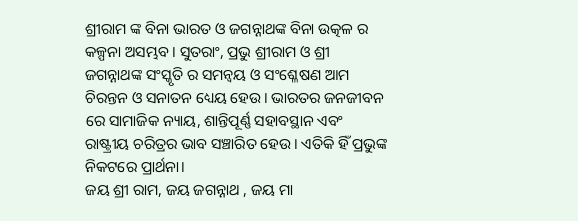ଶ୍ରୀରାମ ଙ୍କ ବିନା ଭାରତ ଓ ଜଗନ୍ନାଥଙ୍କ ବିନା ଉତ୍କଳ ର କଳ୍ପନା ଅସମ୍ଭବ। ସୁତରାଂ, ପ୍ରଭୁ ଶ୍ରୀରାମ ଓ ଶ୍ରୀ ଜଗନ୍ନାଥଙ୍କ ସଂସ୍କୃତି ର ସମନ୍ଵୟ ଓ ସଂଶ୍ଳେଷଣ ଆମ ଚିରନ୍ତନ ଓ ସନାତନ ଧ୍ୟେୟ ହେଉ। ଭାରତର ଜନଜୀବନ ରେ ସାମାଜିକ ନ୍ୟାୟ, ଶାନ୍ତିପୂର୍ଣ୍ଣ ସହାବସ୍ଥାନ ଏବଂ ରାଷ୍ଟ୍ରୀୟ ଚରିତ୍ରର ଭାବ ସଞ୍ଚାରିତ ହେଉ। ଏତିକି ହିଁ ପ୍ରଭୁଙ୍କ ନିକଟରେ ପ୍ରାର୍ଥନା।
ଜୟ ଶ୍ରୀ ରାମ, ଜୟ ଜଗନ୍ନାଥ , ଜୟ ମା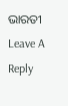ଭାରତୀ
Leave A Reply